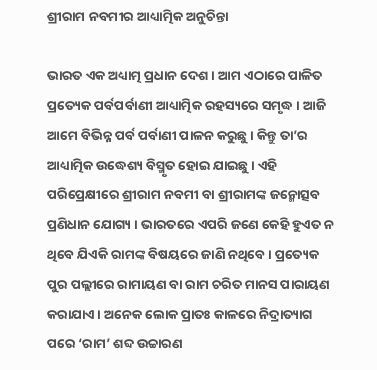ଶ୍ରୀରାମ ନବମୀର ଆଧ୍ୟାତ୍ମିକ ଅନୁଚିନ୍ତା

ଭାରତ ଏକ ଅଧ୍ୟାତ୍ମ ପ୍ରଧାନ ଦେଶ । ଆମ ଏଠାରେ ପାଳିତ ପ୍ରତ୍ୟେକ ପର୍ବପର୍ବାଣୀ ଆଧ୍ୟାତ୍ମିକ ରହସ୍ୟରେ ସମୃଦ୍ଧ । ଆଜି ଆମେ ବିଭିନ୍ନ ପର୍ବ ପର୍ବାଣୀ ପାଳନ କରୁଛୁ । କିନ୍ତୁ ତା’ର ଆଧ୍ୟାତ୍ମିକ ଉଦ୍ଧେଶ୍ୟ ବିସ୍ମୃତ ହୋଇ ଯାଇଛୁ । ଏହି ପରିପ୍ରେକ୍ଷୀରେ ଶ୍ରୀରାମ ନବମୀ ବା ଶ୍ରୀରାମଙ୍କ ଜନ୍ମୋତ୍ସବ ପ୍ରଣିଧାନ ଯୋଗ୍ୟ । ଭାରତରେ ଏପରି ଜଣେ କେହି ହୁଏତ ନ ଥିବେ ଯିଏକି ରାମଙ୍କ ବିଷୟରେ ଜାଣି ନଥିବେ । ପ୍ରତ୍ୟେକ ପୁର ପଲ୍ଲୀରେ ରାମାୟଣ ବା ରାମ ଚରିତ ମାନସ ପାରାୟଣ କରାଯାଏ । ଅନେକ ଲୋକ ପ୍ରାତଃ କାଳରେ ନିଦ୍ରାତ୍ୟାଗ ପରେ ‘ରାମ’ ଶବ୍ଦ ଉଚ୍ଚାରଣ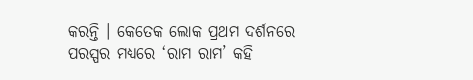କରନ୍ତି । କେତେକ ଲୋକ ପ୍ରଥମ ଦର୍ଶନରେ ପରସ୍ପର ମଧ୍ୟରେ ‘ରାମ ରାମ’ କହି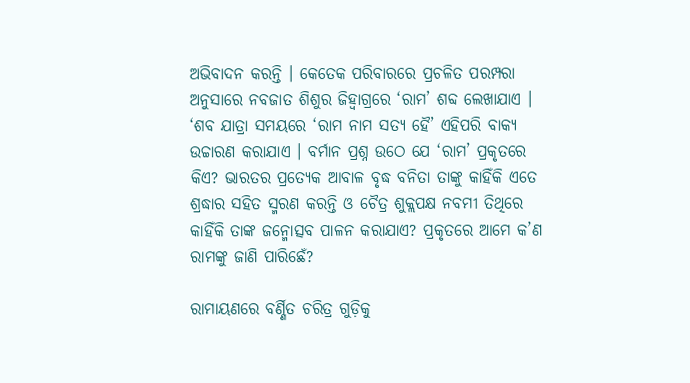ଅଭିବାଦନ କରନ୍ତି । କେତେକ ପରିବାରରେ ପ୍ରଚଳିତ ପରମ୍ପରା ଅନୁସାରେ ନବଜାତ ଶିଶୁର ଜିହ୍ୱାଗ୍ରରେ ‘ରାମ’ ଶବ୍ଦ ଲେଖାଯାଏ । ‘ଶବ ଯାତ୍ରା ସମୟରେ ‘ରାମ ନାମ ସତ୍ୟ ହୈ’ ଏହିପରି ବାକ୍ୟ ଉଚ୍ଚାରଣ କରାଯାଏ । ବର୍ମାନ ପ୍ରଶ୍ନ ଉଠେ ଯେ ‘ରାମ’ ପ୍ରକୃତରେ କିଏ? ଭାରତର ପ୍ରତ୍ୟେକ ଆବାଳ ବୃଦ୍ଧ ବନିତା ତାଙ୍କୁ କାହିଁକି ଏତେ ଶ୍ରଦ୍ଧାର ସହିତ ସ୍ମରଣ କରନ୍ତି ଓ ଚୈତ୍ର ଶୁକ୍ଲପକ୍ଷ ନବମୀ ତିଥିରେ କାହିଁକି ତାଙ୍କ ଜନ୍ମୋତ୍ସବ ପାଳନ କରାଯାଏ? ପ୍ରକୃତରେ ଆମେ କ’ଣ ରାମଙ୍କୁ ଜାଣି ପାରିଛେଁ?

ରାମାୟଣରେ ବର୍ଣ୍ଣିତ ଚରିତ୍ର ଗୁଡ଼ିକୁ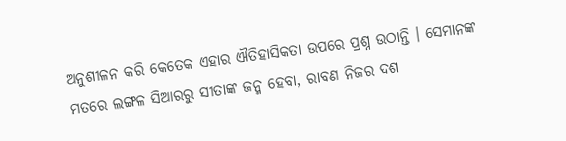ଅନୁଶୀଳନ କରି କେତେକ ଏହାର ଐତିହାସିକତା ଉପରେ ପ୍ରଶ୍ନ ଉଠାନ୍ତି । ସେମାନଙ୍କ ମତରେ ଲଙ୍ଗଳ ସିଆରରୁ ସୀତାଙ୍କ ଜନ୍ମ ହେବା, ରାବଣ ନିଜର ଦଶ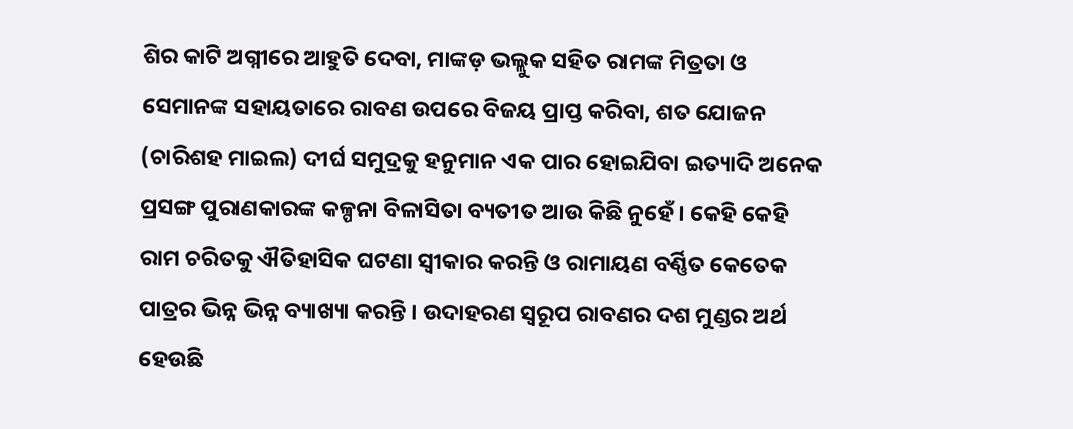ଶିର କାଟି ଅଗ୍ନୀରେ ଆହୁତି ଦେବା, ମାଙ୍କଡ଼ ଭଲ୍ଲୁକ ସହିତ ରାମଙ୍କ ମିତ୍ରତା ଓ ସେମାନଙ୍କ ସହାୟତାରେ ରାବଣ ଉପରେ ବିଜୟ ପ୍ରାପ୍ତ କରିବା, ଶତ ଯୋଜନ (ଚାରିଶହ ମାଇଲ) ଦୀର୍ଘ ସମୁଦ୍ରକୁ ହନୁମାନ ଏକ ପାର ହୋଇଯିବା ଇତ୍ୟାଦି ଅନେକ ପ୍ରସଙ୍ଗ ପୁରାଣକାରଙ୍କ କଳ୍ପନା ବିଳାସିତା ବ୍ୟତୀତ ଆଉ କିଛି ନୁହେଁ । କେହି କେହି ରାମ ଚରିତକୁ ଐତିହାସିକ ଘଟଣା ସ୍ୱୀକାର କରନ୍ତି ଓ ରାମାୟଣ ବର୍ଣ୍ଣିତ କେତେକ ପାତ୍ରର ଭିନ୍ନ ଭିନ୍ନ ବ୍ୟାଖ୍ୟା କରନ୍ତି । ଉଦାହରଣ ସ୍ୱରୂପ ରାବଣର ଦଶ ମୁଣ୍ଡର ଅର୍ଥ ହେଉଛି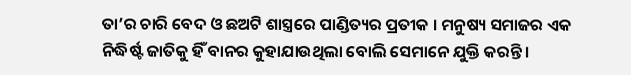ତା’ର ଚାରି ବେଦ ଓ ଛଅଟି ଶାସ୍ତ୍ରରେ ପାଣ୍ଡିତ୍ୟର ପ୍ରତୀକ । ମନୁଷ୍ୟ ସମାଜର ଏକ ନିଦ୍ଧିର୍ଷ୍ଟ ଜାତିକୁ ହିଁ ବାନର କୁହାଯାଉଥିଲା ବୋଲି ସେମାନେ ଯୁକ୍ତି କରନ୍ତି ।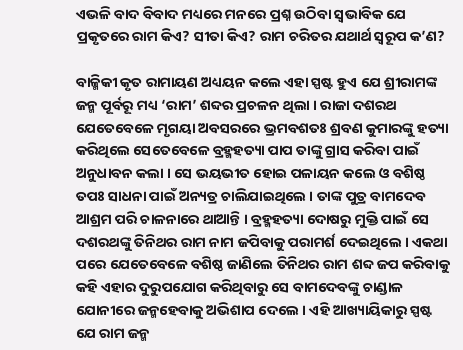ଏଭଳି ବାଦ ବିବାଦ ମଧ୍ୟରେ ମନରେ ପ୍ରଶ୍ନ ଉଠିବା ସ୍ୱଭାବିକ ଯେ ପ୍ରକୃତରେ ରାମ କିଏ? ସୀତା କିଏ? ରାମ ଚରିତର ଯଥାର୍ଥ ସ୍ୱରୂପ କ’ଣ?

ବାଳ୍ମିକୀ କୃତ ରାମାୟଣ ଅଧ୍ୟୟନ କଲେ ଏହା ସ୍ପଷ୍ଟ ହୁଏ ଯେ ଶ୍ରୀରାମଙ୍କ ଜନ୍ମ ପୂର୍ବରୂ ମଧ୍ୟ ‘ରାମ’ ଶବ୍ଦର ପ୍ରଚଳନ ଥିଲା । ରାଜା ଦଶରଥ ଯେତେବେଳେ ମୃଗୟା ଅବସରରେ ଭ୍ରମବଶତଃ ଶ୍ରବଣ କୁମାରଙ୍କୁ ହତ୍ୟା କରିଥିଲେ ସେତେବେଳେ ବ୍ରହ୍ମହତ୍ୟା ପାପ ତାଙ୍କୁ ଗ୍ରାସ କରିବା ପାଇଁ ଅନୁଧାବନ କଲା । ସେ ଭୟଭୀତ ହୋଇ ପଳାୟନ କଲେ ଓ ବଶିଷ୍ଠ ତପଃ ସାଧନା ପାଇଁ ଅନ୍ୟତ୍ର ଚାଲିଯାଇଥିଲେ । ତାଙ୍କ ପୁତ୍ର ବାମଦେବ ଆଶ୍ରମ ପରି ଚାଳନାରେ ଥାଆନ୍ତି । ବ୍ରହ୍ମହତ୍ୟା ଦୋଷରୁ ମୁକ୍ତି ପାଇଁ ସେ ଦଶରଥଙ୍କୁ ତିନିଥର ରାମ ନାମ ଜପିବାକୁ ପରାମର୍ଶ ଦେଇଥିଲେ । ଏକଥା ପରେ ଯେତେବେଳେ ବଶିଷ୍ଠ ଜାଣିଲେ ତିନିଥର ରାମ ଶବ୍ଦ ଜପ କରିବାକୁ କହି ଏହାର ଦୁରୁପଯୋଗ କରିଥିବାରୁ ସେ ବାମଦେବଙ୍କୁ ଚାଣ୍ଡାଳ ଯୋନୀରେ ଜନ୍ମହେବାକୁ ଅଭିଶାପ ଦେଲେ । ଏହି ଆଖ୍ୟାୟିକାରୁ ସ୍ପଷ୍ଟ ଯେ ରାମ ଜନ୍ମ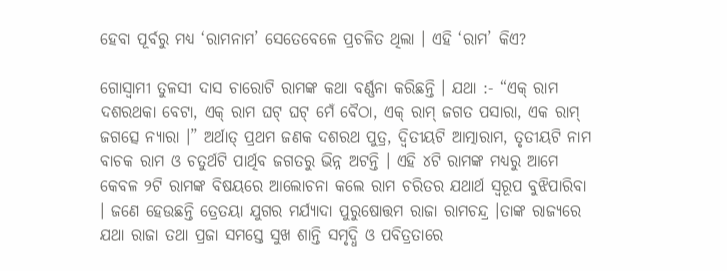ହେବା ପୂର୍ବରୁ ମଧ୍ୟ ‘ରାମନାମ’ ସେତେବେଳେ ପ୍ରଚଳିତ ଥିଲା । ଏହି ‘ରାମ’ କିଏ?

ଗୋସ୍ୱାମୀ ତୁଳସୀ ଦାସ ଚାରୋଟି ରାମଙ୍କ କଥା ବର୍ଣ୍ଣନା କରିଛନ୍ତି । ଯଥା :- “ଏକ୍ ରାମ ଦଶରଥକା ବେଟା, ଏକ୍ ରାମ ଘଟ୍ ଘଟ୍ ମେଁ ବୈଠା, ଏକ୍ ରାମ୍ ଜଗତ ପସାରା, ଏକ ରାମ୍ ଜଗତ୍ସେ ନ୍ୟାରା ।” ଅର୍ଥାତ୍ ପ୍ରଥମ ଜଣକ ଦଶରଥ ପୁତ୍ର, ଦ୍ୱିତୀୟଟି ଆତ୍ମାରାମ, ତୃତୀୟଟି ନାମ ବାଚକ ରାମ ଓ ଚତୁର୍ଥଟି ପାର୍ଥିବ ଜଗତରୁ ଭିନ୍ନ ଅଟନ୍ତି । ଏହି ୪ଟି ରାମଙ୍କ ମଧ୍ୟରୁ ଆମେ କେବଳ ୨ଟି ରାମଙ୍କ ବିଷୟରେ ଆଲୋଚନା କଲେ ରାମ ଚରିତର ଯଥାର୍ଥ ସ୍ୱରୂପ ବୁଝିପାରିବା । ଜଣେ ହେଉଛନ୍ତି ତ୍ରେତୟା ଯୁଗର ମର୍ଯ୍ୟାଦା ପୁରୁଷୋତ୍ତମ ରାଜା ରାମଚନ୍ଦ୍ର ।ତାଙ୍କ ରାଜ୍ୟରେ ଯଥା ରାଜା ତଥା ପ୍ରଜା ସମସ୍ତେ ସୁଖ ଶାନ୍ତି ସମୃଦ୍ଧି ଓ ପବିତ୍ରତାରେ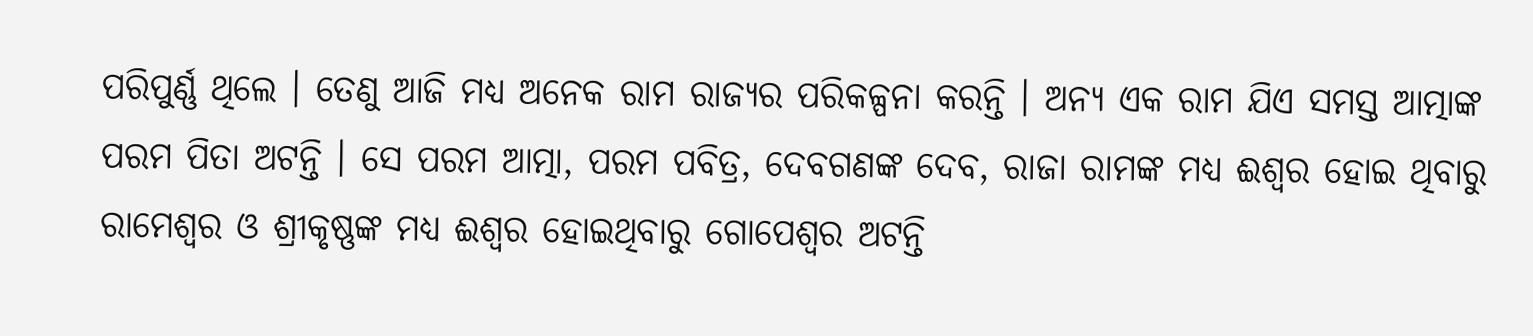ପରିପୁର୍ଣ୍ଣ ଥିଲେ । ତେଣୁ ଆଜି ମଧ୍ୟ ଅନେକ ରାମ ରାଜ୍ୟର ପରିକଳ୍ପନା କରନ୍ତି । ଅନ୍ୟ ଏକ ରାମ ଯିଏ ସମସ୍ତ ଆତ୍ମାଙ୍କ ପରମ ପିତା ଅଟନ୍ତି । ସେ ପରମ ଆତ୍ମା, ପରମ ପବିତ୍ର, ଦେବଗଣଙ୍କ ଦେବ, ରାଜା ରାମଙ୍କ ମଧ୍ୟ ଈଶ୍ୱର ହୋଇ ଥିବାରୁ ରାମେଶ୍ୱର ଓ ଶ୍ରୀକୃଷ୍ଣଙ୍କ ମଧ୍ୟ ଈଶ୍ୱର ହୋଇଥିବାରୁ ଗୋପେଶ୍ୱର ଅଟନ୍ତି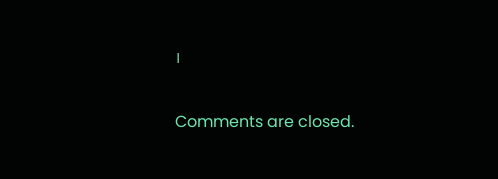।

Comments are closed.